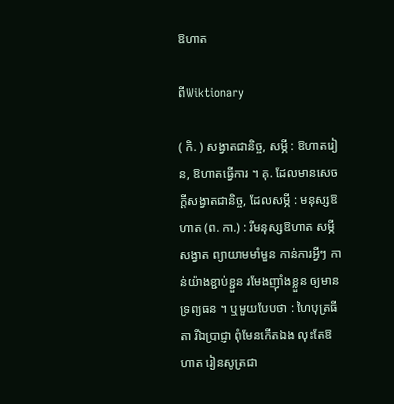ឱហាត

ពីWiktionary

( កិ. ) សង្វាតជានិច្ច, សម្ភី : ឱហាតរៀន, ឱហាតធ្វើការ ។ គុ. ដែលមានសេចក្ដីសង្វាតជានិច្ច, ដែលសម្ភី : មនុស្សឱហាត (ព. កា.) : រីមនុស្សឱហាត សម្ភីសង្វាត ព្យាយាមមាំមួន កាន់ការអ្វីៗ កាន់យ៉ាងខ្ជាប់ខ្ជួន រមែងញ៉ាំងខ្លួន ឲ្យមានទ្រព្យធន ។ ឬមួយបែបថា : ហៃបុត្រធីតា រីឯប្រាជ្ញា ពុំមែនកើតឯង លុះតែឱហាត រៀនសូត្រជា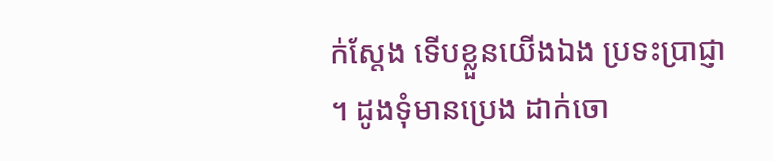ក់ស្តែង ទើបខ្លួនយើងឯង ប្រទះប្រាជ្ញា ។ ដូងទុំមានប្រេង ដាក់ចោ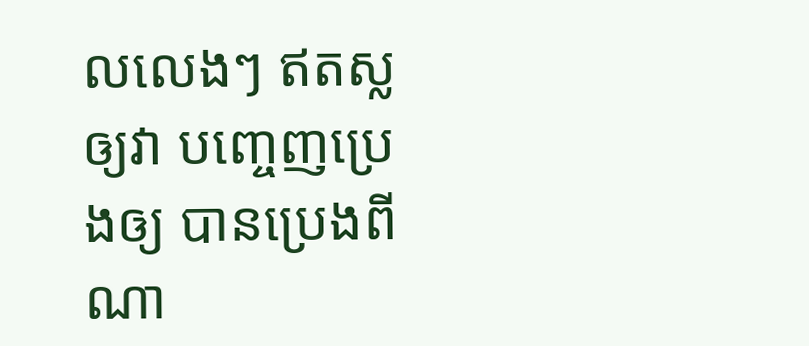លលេងៗ ឥតស្លឲ្យវា បញ្ចេញប្រេងឲ្យ បានប្រេងពីណា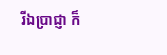រីឯប្រាជ្ញា ក៏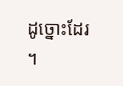ដូច្នោះដែរ ។